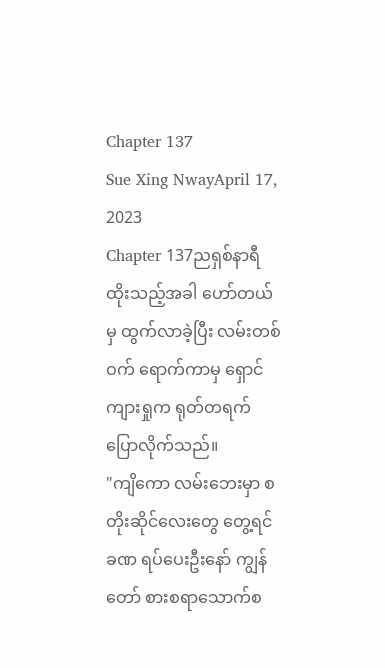Chapter 137
Sue Xing NwayApril 17, 2023
Chapter 137ညရှစ်နာရီထိုးသည့်အခါ ဟော်တယ်မှ ထွက်လာခဲ့ပြီး လမ်းတစ်ဝက် ရောက်ကာမှ ရှောင်ကျားရှုက ရုတ်တရက် ပြောလိုက်သည်။
"ကျိကော လမ်းဘေးမှာ စတိုးဆိုင်လေးတွေ တွေ့ရင် ခဏ ရပ်ပေးဦးနော် ကျွန်တော် စားစရာသောက်စ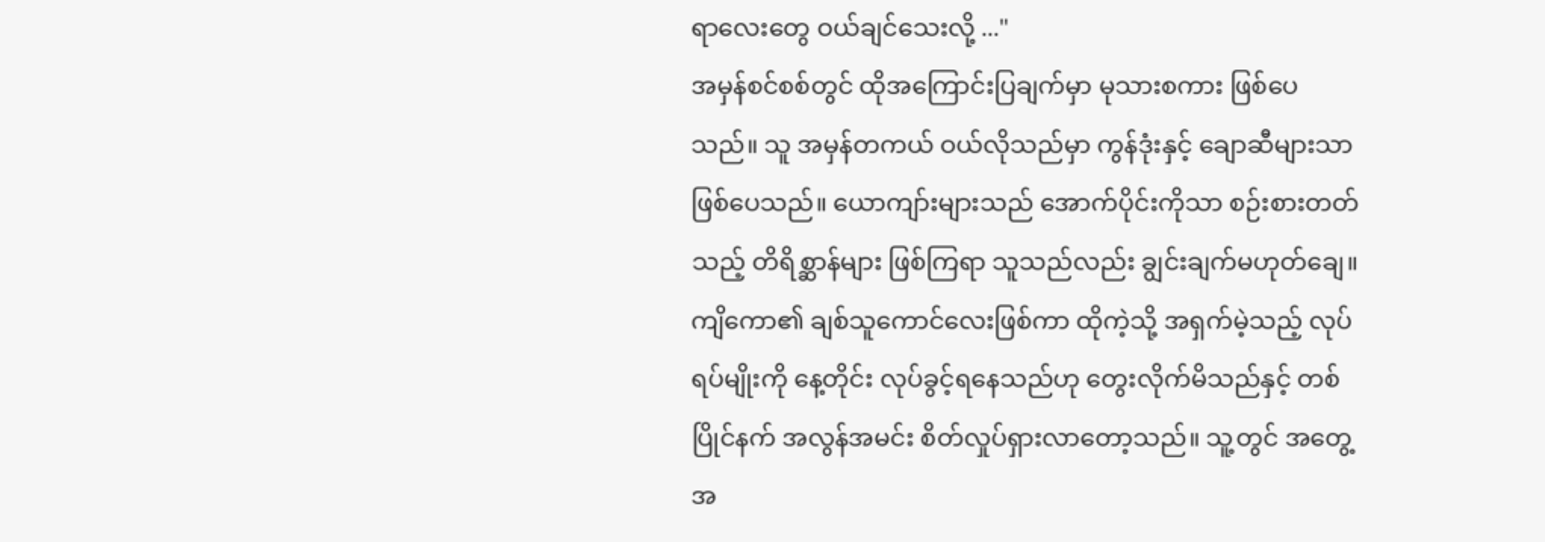ရာလေးတွေ ဝယ်ချင်သေးလို့ ..."
အမှန်စင်စစ်တွင် ထိုအကြောင်းပြချက်မှာ မုသားစကား ဖြစ်ပေသည်။ သူ အမှန်တကယ် ဝယ်လိုသည်မှာ ကွန်ဒုံးနှင့် ချောဆီများသာ ဖြစ်ပေသည်။ ယောကျာ်းများသည် အောက်ပိုင်းကိုသာ စဉ်းစားတတ်သည့် တိရိစ္ဆာန်များ ဖြစ်ကြရာ သူသည်လည်း ချွင်းချက်မဟုတ်ချေ။
ကျိကော၏ ချစ်သူကောင်လေးဖြစ်ကာ ထိုကဲ့သို့ အရှက်မဲ့သည့် လုပ်ရပ်မျိုးကို နေ့တိုင်း လုပ်ခွင့်ရနေသည်ဟု တွေးလိုက်မိသည်နှင့် တစ်ပြိုင်နက် အလွန်အမင်း စိတ်လှုပ်ရှားလာတော့သည်။ သူ့တွင် အတွေ့အ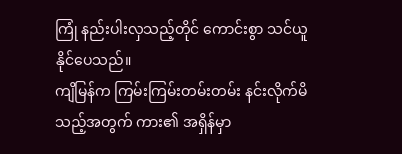ကြုံ နည်းပါးလှသည့်တိုင် ကောင်းစွာ သင်ယူနိုင်ပေသည်။
ကျိမြန်က ကြမ်းကြမ်းတမ်းတမ်း နင်းလိုက်မိသည့်အတွက် ကား၏ အရှိန်မှာ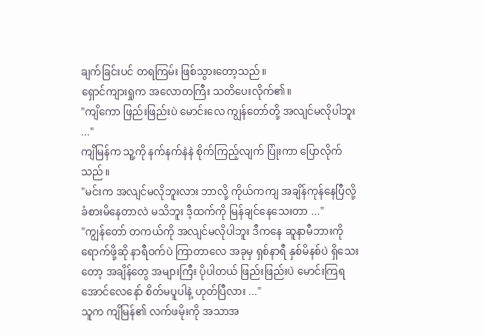ချက်ခြင်းပင် တရကြမ်း ဖြစ်သွားတော့သည်။
ရှောင်ကျားရှုက အလောတကြီး သတိပေးလိုက်၏။
"ကျိကော ဖြည်းဖြည်းပဲ မောင်းလေ ကျွန်တော်တို့ အလျင်မလိုပါဘူး ..."
ကျိမြန်က သူ့ကို နက်နက်နဲနဲ စိုက်ကြည့်လျက် ပြုံးကာ ပြောလိုက်သည်။
"မင်းက အလျင်မလိုဘူးလား ဘာလို့ ကိုယ်ကကျ အချိန်ကုန်နေပြီလို့ ခံစားမိနေတာလဲ မသိဘူး ဒီ့ထက်ကို မြန်ချင်နေသေးတာ ..."
"ကျွန်တော် တကယ်ကို အလျင်မလိုပါဘူး ဒီကနေ ဆူနာမီဘားကို ရောက်ဖို့ဆို နာရီဝက်ပဲ ကြာတာလေ အခုမှ ရှစ်နာရီ နှစ်မိနစ်ပဲ ရှိသေးတော့ အချိန်တွေ အများကြီး ပိုပါတယ် ဖြည်းဖြည်းပဲ မောင်းကြရအောင်လေနော် စိတ်မပူပါနဲ့ ဟုတ်ပြီလား ..."
သူက ကျိမြန်၏ လက်ဖမိုးကို အသာအ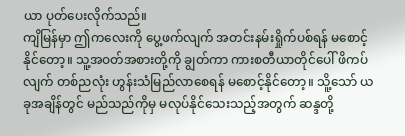ယာ ပုတ်ပေးလိုက်သည်။
ကျိမြန်မှာ ဤကလေးကို ပွေ့ဖက်လျက် အတင်းနမ်းရှိုက်ပစ်ရန် မစောင့်နိုင်တော့။ သူ့အဝတ်အစားတို့ကို ချွတ်ကာ ကားစတီယာတိုင်ပေါ် ဖိကပ်လျက် တစ်ညလုံး ဟွန်းသံမြည်လာစေရန် မစောင့်နိုင်တော့။ သိူ့သော် ယခုအချိန်တွင် မည်သည်ကိုမှ မလုပ်နိုင်သေးသည့်အတွက် ဆန္ဒတို့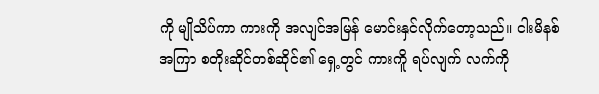ကို မျိုသိပ်ကာ ကားကို အလျင်အမြန် မောင်းနှင်လိုက်တော့သည်။ ငါးမိနစ်အကြာ စတိုးဆိုင်တစ်ဆိုင်၏ ရှေ့တွင် ကားကိူ ရပ်လျက် လက်ကို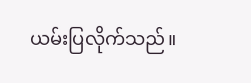ယမ်းပြလိုက်သည်။